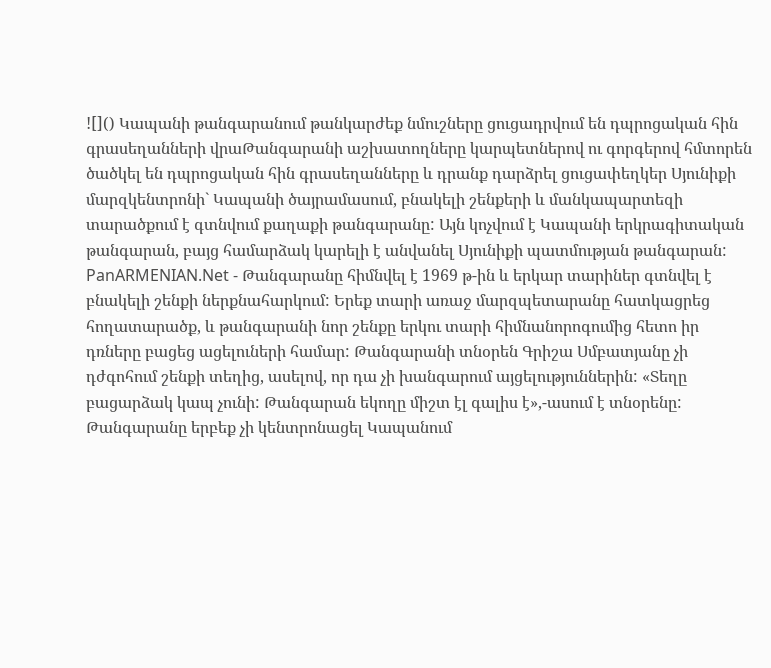![]() Կապանի թանգարանում թանկարժեք նմուշները ցուցադրվում են դպրոցական հին գրասեղանների վրաԹանգարանի աշխատողները կարպետներով ու գորգերով հմտորեն ծածկել են դպրոցական հին գրասեղանները և դրանք դարձրել ցուցափեղկեր Սյունիքի մարզկենտրոնի` Կապանի ծայրամասում, բնակելի շենքերի և մանկապարտեզի տարածքում է գտնվում քաղաքի թանգարանը: Այն կոչվում է Կապանի երկրագիտական թանգարան, բայց համարձակ կարելի է անվանել Սյունիքի պատմության թանգարան: PanARMENIAN.Net - Թանգարանը հիմնվել է 1969 թ-ին և երկար տարիներ գտնվել է բնակելի շենքի ներքնահարկում: Երեք տարի առաջ մարզպետարանը հատկացրեց հողատարածք, և թանգարանի նոր շենքը երկու տարի հիմնանորոգումից հետո իր դռները բացեց ացելուների համար: Թանգարանի տնօրեն Գրիշա Սմբատյանը չի դժգոհում շենքի տեղից, ասելով, որ դա չի խանգարում այցելություններին: «Տեղը բացարձակ կապ չունի: Թանգարան եկողը միշտ էլ գալիս է»,-ասում է տնօրենը: Թանգարանը երբեք չի կենտրոնացել Կապանում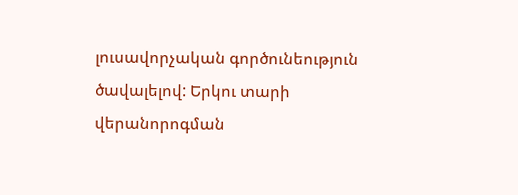լուսավորչական գործունեություն ծավալելով: Երկու տարի վերանորոգման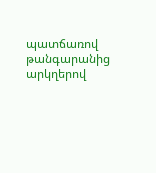պատճառով թանգարանից արկղերով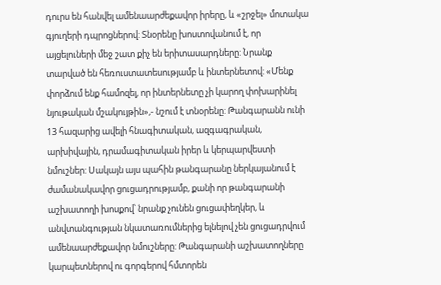դուրս են հանվել ամենաարժեքավոր իրերը, և «շրջել» մոտակա գյուղերի դպրոցներով: Տնօրենը խոստովանում է, որ այցելուների մեջ շատ քիչ են երիտասարդները: Նրանք տարված են հեռուստատեսությամբ և ինտերնետով: «Մենք փորձում ենք համոզել, որ ինտերնետը չի կարող փոխարինել նյութական մշակույթին»,- նշում է տնօրենը: Թանգարանն ունի 13 հազարից ավելի հնագիտական, ազգագրական, արխիվային, դրամագիտական իրեր և կերպարվեստի նմուշներ: Սակայն այս պահին թանգարանը ներկայանում է ժամանակավոր ցուցադրությամբ, քանի որ թանգարանի աշխատողի խոսքով՝ նրանք չունեն ցուցափեղկեր, և անվտանգության նկատառումներից ելնելով չեն ցուցադրվում ամենաարժեքավոր նմուշները: Թանգարանի աշխատողները կարպետներով ու գորգերով հմտորեն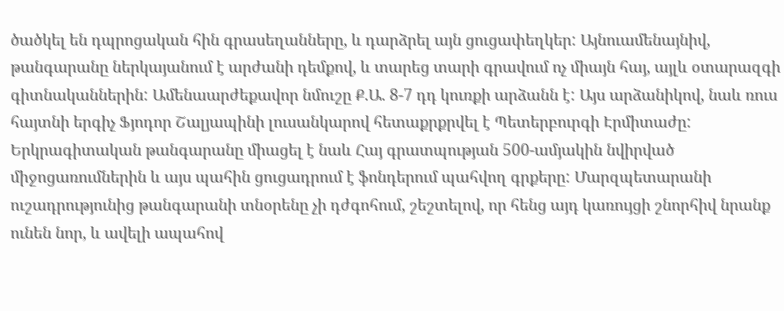ծածկել են դպրոցական հին գրասեղանները, և դարձրել այն ցուցափեղկեր: Այնուամենայնիվ, թանգարանը ներկայանում է արժանի դեմքով, և տարեց տարի գրավում ոչ միայն հայ, այլև օտարազգի գիտնականներին: Ամենաարժեքավոր նմուշը Ք.Ա. 8-7 դդ կուռքի արձանն է: Այս արձանիկով, նաև ռուս հայտնի երգիչ Ֆյոդոր Շալյապինի լուսանկարով հետաքրքրվել է Պետերբուրգի Էրմիտաժը: Երկրագիտական թանգարանը միացել է նաև Հայ գրատպության 500-ամյակին նվիրված միջոցառումներին և այս պահին ցուցադրում է ֆոնդերում պահվող գրքերը: Մարզպետարանի ուշադրությունից թանգարանի տնօրենը չի դժգոհում, շեշտելով, որ հենց այդ կառույցի շնորհիվ նրանք ունեն նոր, և ավելի ապահով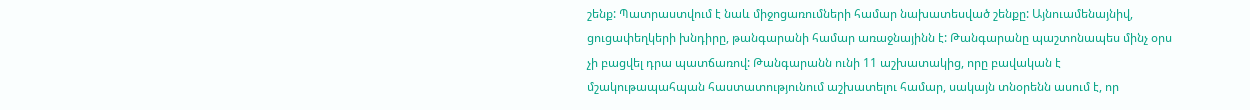շենք: Պատրաստվում է նաև միջոցառումների համար նախատեսված շենքը: Այնուամենայնիվ, ցուցափեղկերի խնդիրը, թանգարանի համար առաջնայինն է: Թանգարանը պաշտոնապես մինչ օրս չի բացվել դրա պատճառով: Թանգարանն ունի 11 աշխատակից, որը բավական է մշակութապահպան հաստատությունում աշխատելու համար, սակայն տնօրենն ասում է, որ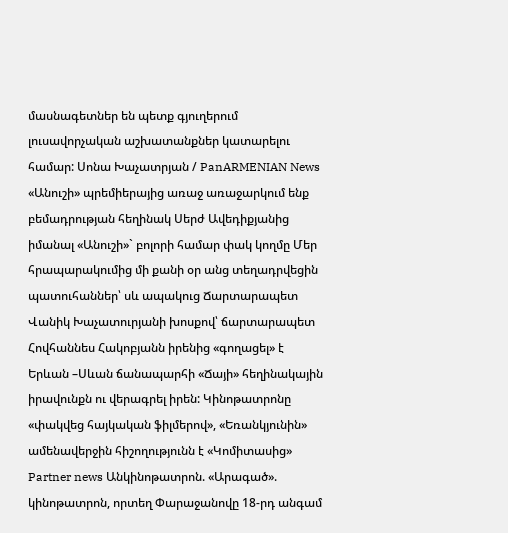մասնագետներ են պետք գյուղերում լուսավորչական աշխատանքներ կատարելու համար: Սոնա Խաչատրյան / PanARMENIAN News «Անուշի» պրեմիերայից առաջ առաջարկում ենք բեմադրության հեղինակ Սերժ Ավեդիքյանից իմանալ «Անուշի»` բոլորի համար փակ կողմը Մեր հրապարակումից մի քանի օր անց տեղադրվեցին պատուհաններ՝ սև ապակուց Ճարտարապետ Վանիկ Խաչատուրյանի խոսքով՝ ճարտարապետ Հովհաննես Հակոբյանն իրենից «գողացել» է Երևան –Սևան ճանապարհի «Ճայի» հեղինակային իրավունքն ու վերագրել իրեն: Կինոթատրոնը «փակվեց հայկական ֆիլմերով», «Եռանկյունին» ամենավերջին հիշողությունն է «Կոմիտասից» Partner news Անկինոթատրոն. «Արագած». կինոթատրոն, որտեղ Փարաջանովը 18-րդ անգամ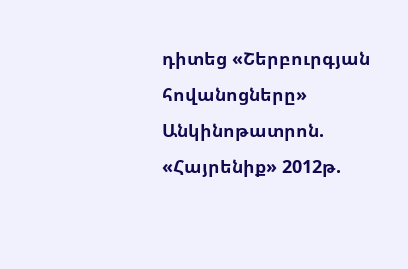դիտեց «Շերբուրգյան հովանոցները» Անկինոթատրոն. «Հայրենիք» 2012թ.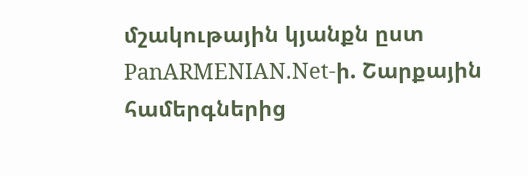մշակութային կյանքն ըստ PanARMENIAN.Net-ի. Շարքային համերգներից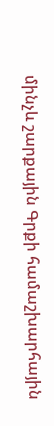մինչև շարքային Գրքի համաշխարհային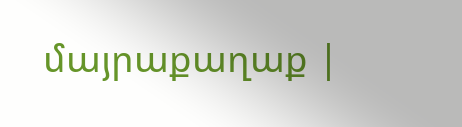մայրաքաղաք |